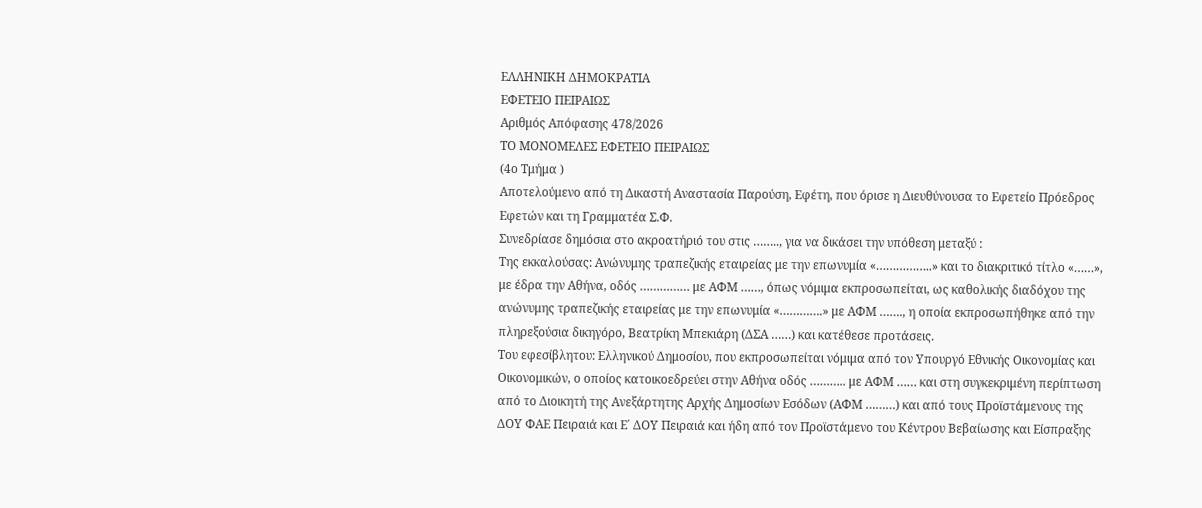ΕΛΛΗΝΙΚΗ ΔΗΜΟΚΡΑΤΙΑ
ΕΦΕΤΕΙΟ ΠΕΙΡΑΙΩΣ
Αριθμός Απόφασης 478/2026
ΤΟ ΜΟΝΟΜΕΛΕΣ ΕΦΕΤΕΙΟ ΠΕΙΡΑΙΩΣ
(4ο Τμήμα )
Αποτελούμενο από τη Δικαστή Αναστασία Παρούση, Εφέτη, που όρισε η Διευθύνουσα το Εφετείο Πρόεδρος Εφετών και τη Γραμματέα Σ.Φ.
Συνεδρίασε δημόσια στο ακροατήριό του στις …….., για να δικάσει την υπόθεση μεταξύ :
Της εκκαλούσας: Ανώνυμης τραπεζικής εταιρείας με την επωνυμία «……………..» και το διακριτικό τίτλο «……», με έδρα την Αθήνα, οδός …………… με ΑΦΜ ……, όπως νόμιμα εκπροσωπείται, ως καθολικής διαδόχου της ανώνυμης τραπεζικής εταιρείας με την επωνυμία «………….» με ΑΦΜ ……., η οποία εκπροσωπήθηκε από την πληρεξούσια δικηγόρο, Βεατρίκη Μπεκιάρη (ΔΣΑ ……) και κατέθεσε προτάσεις.
Του εφεσίβλητου: Ελληνικού Δημοσίου, που εκπροσωπείται νόμιμα από τον Υπουργό Εθνικής Οικονομίας και Οικονομικών, ο οποίος κατοικοεδρεύει στην Αθήνα οδός ……….. με ΑΦΜ …… και στη συγκεκριμένη περίπτωση από το Διοικητή της Ανεξάρτητης Αρχής Δημοσίων Εσόδων (ΑΦΜ ………) και από τους Προϊστάμενους της ΔΟΥ ΦΑΕ Πειραιά και Ε΄ ΔΟΥ Πειραιά και ήδη από τον Προϊστάμενο του Κέντρου Βεβαίωσης και Είσπραξης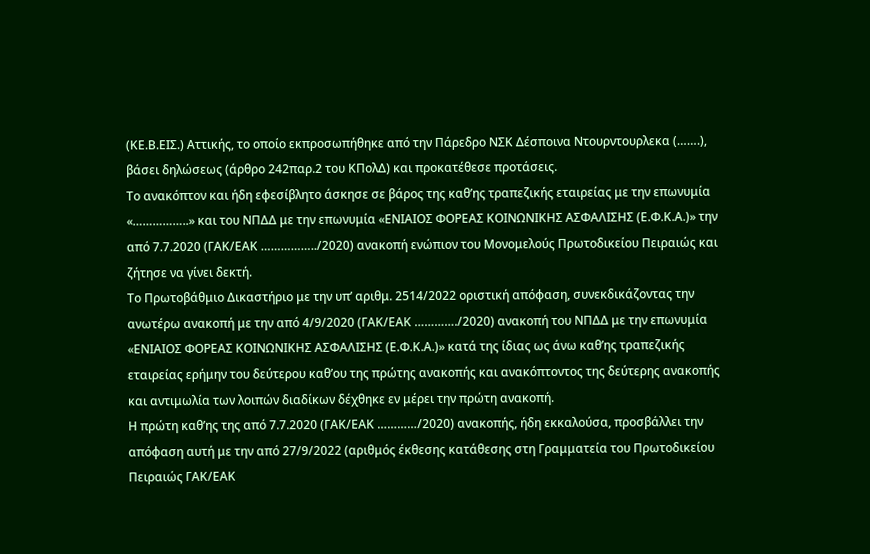(ΚΕ.Β.ΕΙΣ.) Αττικής, το οποίο εκπροσωπήθηκε από την Πάρεδρο ΝΣΚ Δέσποινα Ντουρντουρλεκα (…….), βάσει δηλώσεως (άρθρο 242παρ.2 του ΚΠολΔ) και προκατέθεσε προτάσεις.
Το ανακόπτον και ήδη εφεσίβλητο άσκησε σε βάρος της καθ’ης τραπεζικής εταιρείας με την επωνυμία «……………..» και του ΝΠΔΔ με την επωνυμία «ΕΝΙΑΙΟΣ ΦΟΡΕΑΣ ΚΟΙΝΩΝΙΚΗΣ ΑΣΦΑΛΙΣΗΣ (Ε.Φ.Κ.Α.)» την από 7.7.2020 (ΓΑΚ/ΕΑΚ ……………../2020) ανακοπή ενώπιον του Μονομελούς Πρωτοδικείου Πειραιώς και ζήτησε να γίνει δεκτή.
Το Πρωτοβάθμιο Δικαστήριο με την υπ’ αριθμ. 2514/2022 οριστική απόφαση, συνεκδικάζοντας την ανωτέρω ανακοπή με την από 4/9/2020 (ΓΑΚ/ΕΑΚ …………./2020) ανακοπή του ΝΠΔΔ με την επωνυμία «ΕΝΙΑΙΟΣ ΦΟΡΕΑΣ ΚΟΙΝΩΝΙΚΗΣ ΑΣΦΑΛΙΣΗΣ (Ε.Φ.Κ.Α.)» κατά της ίδιας ως άνω καθ’ης τραπεζικής εταιρείας ερήμην του δεύτερου καθ’ου της πρώτης ανακοπής και ανακόπτοντος της δεύτερης ανακοπής και αντιμωλία των λοιπών διαδίκων δέχθηκε εν μέρει την πρώτη ανακοπή.
Η πρώτη καθ’ης της από 7.7.2020 (ΓΑΚ/ΕΑΚ …………/2020) ανακοπής, ήδη εκκαλούσα, προσβάλλει την απόφαση αυτή με την από 27/9/2022 (αριθμός έκθεσης κατάθεσης στη Γραμματεία του Πρωτοδικείου Πειραιώς ΓΑΚ/ΕΑΚ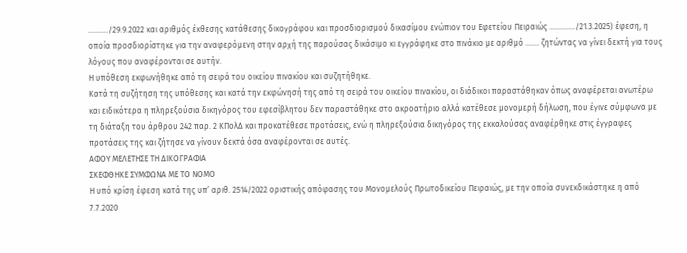………./29.9.2022 και αριθμός έκθεσης κατάθεσης δικογράφου και προσδιορισμού δικασίμου ενώπιον του Εφετείου Πειραιώς …………./21.3.2025) έφεση, η οποία προσδιορίστηκε για την αναφερόμενη στην αρχή της παρούσας δικάσιμο κι εγγράφηκε στο πινάκιο με αριθμό ……. ζητώντας να γίνει δεκτή για τους λόγους που αναφέρονται σε αυτήν.
Η υπόθεση εκφωνήθηκε από τη σειρά του οικείου πινακίου και συζητήθηκε.
Κατά τη συζήτηση της υπόθεσης και κατά την εκφώνησή της από τη σειρά του οικείου πινακίου, οι διάδικοι παραστάθηκαν όπως αναφέρεται ανωτέρω και ειδικότερα η πληρεξούσια δικηγόρος του εφεσίβλητου δεν παραστάθηκε στο ακροατήριο αλλά κατέθεσε μονομερή δήλωση, που έγινε σύμφωνα με τη διάταξη του άρθρου 242 παρ. 2 ΚΠολΔ και προκατέθεσε προτάσεις, ενώ η πληρεξούσια δικηγόρος της εκκαλούσας αναφέρθηκε στις έγγραφες προτάσεις της και ζήτησε να γίνουν δεκτά όσα αναφέρονται σε αυτές.
ΑΦΟΥ ΜΕΛΕΤΗΣΕ ΤΗ ΔΙΚΟΓΡΑΦΙΑ
ΣΚΕΦΘΗΚΕ ΣΥΜΦΩΝΑ ΜΕ ΤΟ ΝΟΜΟ
Η υπό κρίση έφεση κατά της υπ’ αριθ. 2514/2022 οριστικής απόφασης του Μονομελούς Πρωτοδικείου Πειραιώς, με την οποία συνεκδικάστηκε η από 7.7.2020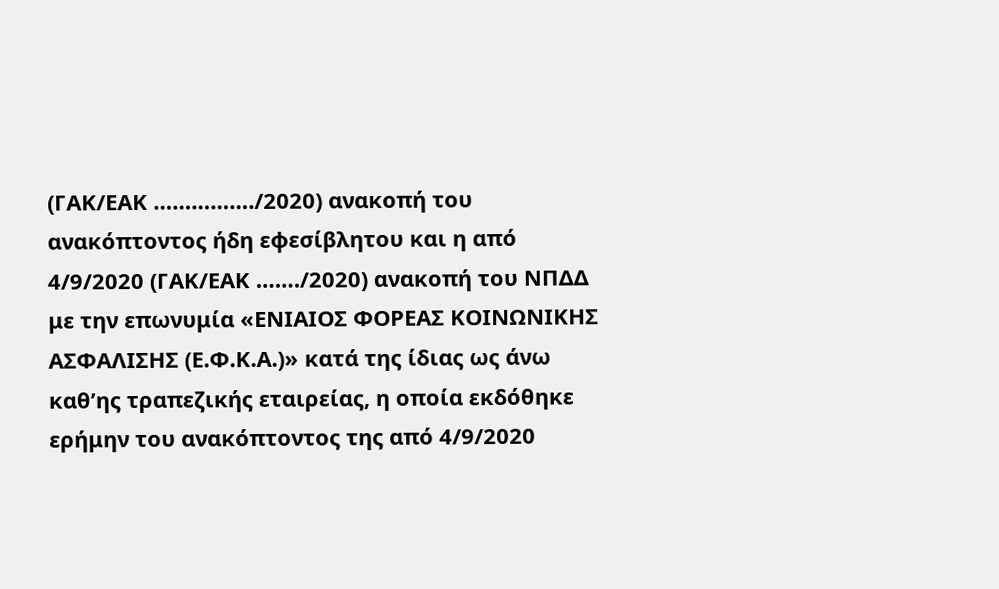(ΓΑΚ/ΕΑΚ ……………./2020) ανακοπή του ανακόπτοντος ήδη εφεσίβλητου και η από 4/9/2020 (ΓΑΚ/ΕΑΚ ……./2020) ανακοπή του ΝΠΔΔ με την επωνυμία «ΕΝΙΑΙΟΣ ΦΟΡΕΑΣ ΚΟΙΝΩΝΙΚΗΣ ΑΣΦΑΛΙΣΗΣ (Ε.Φ.Κ.Α.)» κατά της ίδιας ως άνω καθ’ης τραπεζικής εταιρείας, η οποία εκδόθηκε ερήμην του ανακόπτοντος της από 4/9/2020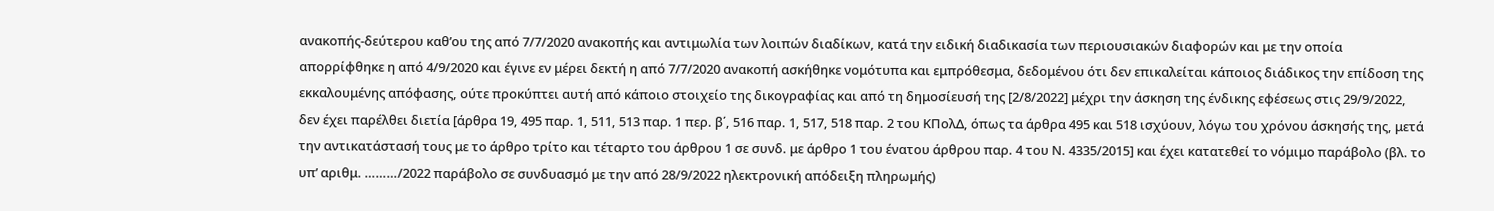ανακοπής-δεύτερου καθ’ου της από 7/7/2020 ανακοπής και αντιμωλία των λοιπών διαδίκων, κατά την ειδική διαδικασία των περιουσιακών διαφορών και με την οποία απορρίφθηκε η από 4/9/2020 και έγινε εν μέρει δεκτή η από 7/7/2020 ανακοπή ασκήθηκε νομότυπα και εμπρόθεσμα, δεδομένου ότι δεν επικαλείται κάποιος διάδικος την επίδοση της εκκαλουμένης απόφασης, ούτε προκύπτει αυτή από κάποιο στοιχείο της δικογραφίας και από τη δημοσίευσή της [2/8/2022] μέχρι την άσκηση της ένδικης εφέσεως στις 29/9/2022, δεν έχει παρέλθει διετία [άρθρα 19, 495 παρ. 1, 511, 513 παρ. 1 περ. β΄, 516 παρ. 1, 517, 518 παρ. 2 του ΚΠολΔ, όπως τα άρθρα 495 και 518 ισχύουν, λόγω του χρόνου άσκησής της, μετά την αντικατάστασή τους με το άρθρο τρίτο και τέταρτο του άρθρου 1 σε συνδ. με άρθρο 1 του ένατου άρθρου παρ. 4 του Ν. 4335/2015] και έχει κατατεθεί το νόμιμο παράβολο (βλ. το υπ’ αριθμ. ………/2022 παράβολο σε συνδυασμό με την από 28/9/2022 ηλεκτρονική απόδειξη πληρωμής)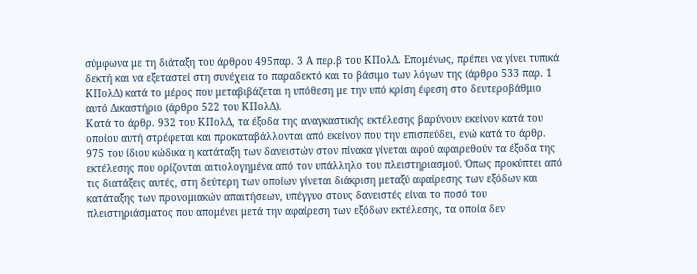σύμφωνα με τη διάταξη του άρθρου 495παρ. 3 Α περ.β του ΚΠολΔ. Επομένως, πρέπει να γίνει τυπικά δεκτή και να εξεταστεί στη συνέχεια το παραδεκτό και το βάσιμο των λόγων της (άρθρο 533 παρ. 1 ΚΠολΔ) κατά το μέρος που μεταβιβάζεται η υπόθεση με την υπό κρίση έφεση στο δευτεροβάθμιο αυτό Δικαστήριο (άρθρο 522 του ΚΠολΔ).
Κατά το άρθρ. 932 του ΚΠολΔ, τα έξοδα της αναγκαστικής εκτέλεσης βαρύνουν εκείνον κατά του οποίου αυτή στρέφεται και προκαταβάλλονται από εκείνον που την επισπεύδει, ενώ κατά το άρθρ. 975 του ίδιου κώδικα η κατάταξη των δανειστών στον πίνακα γίνεται αφού αφαιρεθούν τα έξοδα της εκτέλεσης που ορίζονται αιτιολογημένα από τον υπάλληλο του πλειστηριασμού. Όπως προκύπτει από τις διατάξεις αυτές, στη δεύτερη των οποίων γίνεται διάκριση μεταξύ αφαίρεσης των εξόδων και κατάταξης των προνομιακών απαιτήσεων, υπέγγυο στους δανειστές είναι το ποσό του πλειστηριάσματος που απομένει μετά την αφαίρεση των εξόδων εκτέλεσης, τα οποία δεν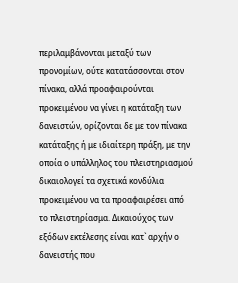περιλαμβάνονται μεταξύ των προνομίων, ούτε κατατάσσονται στον πίνακα, αλλά προαφαιρούνται προκειμένου να γίνει η κατάταξη των δανειστών, ορίζονται δε με τον πίνακα κατάταξης ή με ιδιαίτερη πράξη, με την οποία ο υπάλληλος του πλειστηριασμού δικαιολογεί τα σχετικά κονδύλια προκειμένου να τα προαφαιρέσει από το πλειστηρίασμα. Δικαιούχος των εξόδων εκτέλεσης είναι κατ` αρχήν ο δανειστής που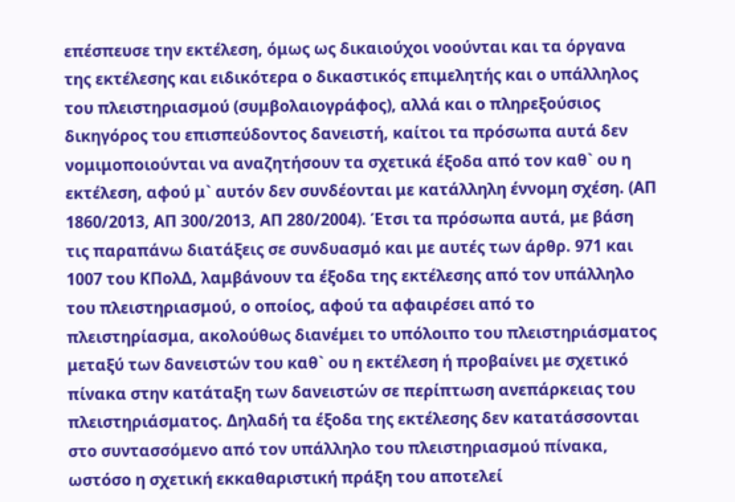επέσπευσε την εκτέλεση, όμως ως δικαιούχοι νοούνται και τα όργανα της εκτέλεσης και ειδικότερα ο δικαστικός επιμελητής και ο υπάλληλος του πλειστηριασμού (συμβολαιογράφος), αλλά και ο πληρεξούσιος δικηγόρος του επισπεύδοντος δανειστή, καίτοι τα πρόσωπα αυτά δεν νομιμοποιούνται να αναζητήσουν τα σχετικά έξοδα από τον καθ` ου η εκτέλεση, αφού μ` αυτόν δεν συνδέονται με κατάλληλη έννομη σχέση. (ΑΠ 1860/2013, ΑΠ 300/2013, ΑΠ 280/2004). Έτσι τα πρόσωπα αυτά, με βάση τις παραπάνω διατάξεις σε συνδυασμό και με αυτές των άρθρ. 971 και 1007 του ΚΠολΔ, λαμβάνουν τα έξοδα της εκτέλεσης από τον υπάλληλο του πλειστηριασμού, ο οποίος, αφού τα αφαιρέσει από το πλειστηρίασμα, ακολούθως διανέμει το υπόλοιπο του πλειστηριάσματος μεταξύ των δανειστών του καθ` ου η εκτέλεση ή προβαίνει με σχετικό πίνακα στην κατάταξη των δανειστών σε περίπτωση ανεπάρκειας του πλειστηριάσματος. Δηλαδή τα έξοδα της εκτέλεσης δεν κατατάσσονται στο συντασσόμενο από τον υπάλληλο του πλειστηριασμού πίνακα, ωστόσο η σχετική εκκαθαριστική πράξη του αποτελεί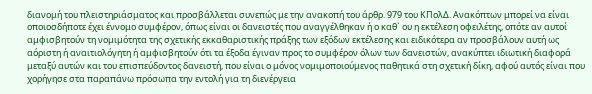διανομή του πλειστηριάσματος και προσβάλλεται συνεπώς με την ανακοπή του άρθρ. 979 του ΚΠολΔ. Ανακόπτων μπορεί να είναι οποιοσδήποτε έχει έννομο συμφέρον, όπως είναι οι δανειστές που αναγγέλθηκαν ή ο καθ` ου η εκτέλεση οφειλέτης, οπότε αν αυτοί αμφισβητούν τη νομιμότητα της σχετικής εκκαθαριστικής πράξης των εξόδων εκτέλεσης και ειδικότερα αν προσβάλουν αυτή ως αόριστη ή αναιτιολόγητη ή αμφισβητούν ότι τα έξοδα έγιναν προς το συμφέρον όλων των δανειστών, ανακύπτει ιδιωτική διαφορά μεταξύ αυτών και του επισπεύδοντος δανειστή, που είναι ο μόνος νομιμοποιούμενος παθητικά στη σχετική δίκη, αφού αυτός είναι που χορήγησε στα παραπάνω πρόσωπα την εντολή για τη διενέργεια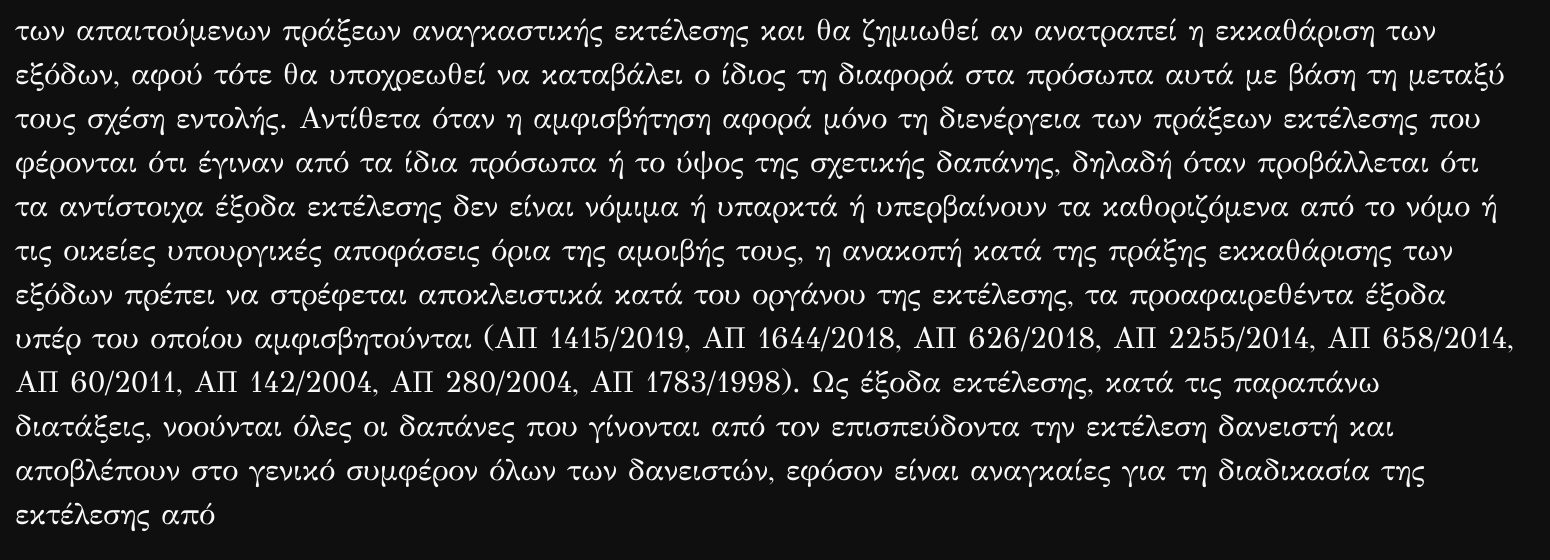των απαιτούμενων πράξεων αναγκαστικής εκτέλεσης και θα ζημιωθεί αν ανατραπεί η εκκαθάριση των εξόδων, αφού τότε θα υποχρεωθεί να καταβάλει ο ίδιος τη διαφορά στα πρόσωπα αυτά με βάση τη μεταξύ τους σχέση εντολής. Αντίθετα όταν η αμφισβήτηση αφορά μόνο τη διενέργεια των πράξεων εκτέλεσης που φέρονται ότι έγιναν από τα ίδια πρόσωπα ή το ύψος της σχετικής δαπάνης, δηλαδή όταν προβάλλεται ότι τα αντίστοιχα έξοδα εκτέλεσης δεν είναι νόμιμα ή υπαρκτά ή υπερβαίνουν τα καθοριζόμενα από το νόμο ή τις οικείες υπουργικές αποφάσεις όρια της αμοιβής τους, η ανακοπή κατά της πράξης εκκαθάρισης των εξόδων πρέπει να στρέφεται αποκλειστικά κατά του οργάνου της εκτέλεσης, τα προαφαιρεθέντα έξοδα υπέρ του οποίου αμφισβητούνται (ΑΠ 1415/2019, ΑΠ 1644/2018, ΑΠ 626/2018, ΑΠ 2255/2014, ΑΠ 658/2014, ΑΠ 60/2011, ΑΠ 142/2004, ΑΠ 280/2004, ΑΠ 1783/1998). Ως έξοδα εκτέλεσης, κατά τις παραπάνω διατάξεις, νοούνται όλες οι δαπάνες που γίνονται από τον επισπεύδοντα την εκτέλεση δανειστή και αποβλέπουν στο γενικό συμφέρον όλων των δανειστών, εφόσον είναι αναγκαίες για τη διαδικασία της εκτέλεσης από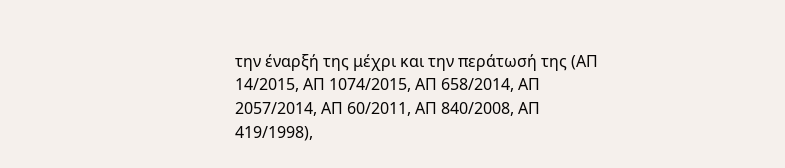την έναρξή της μέχρι και την περάτωσή της (ΑΠ 14/2015, ΑΠ 1074/2015, ΑΠ 658/2014, ΑΠ 2057/2014, ΑΠ 60/2011, ΑΠ 840/2008, ΑΠ 419/1998),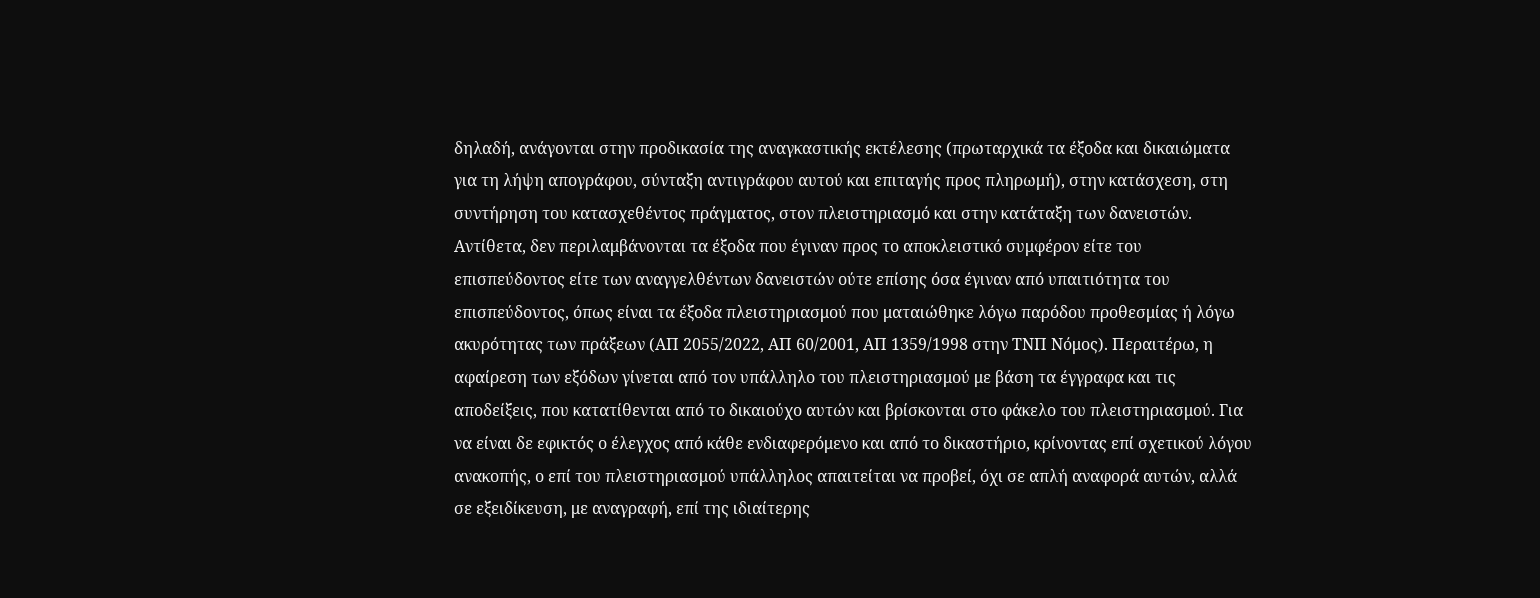δηλαδή, ανάγονται στην προδικασία της αναγκαστικής εκτέλεσης (πρωταρχικά τα έξοδα και δικαιώματα για τη λήψη απογράφου, σύνταξη αντιγράφου αυτού και επιταγής προς πληρωμή), στην κατάσχεση, στη συντήρηση του κατασχεθέντος πράγματος, στον πλειστηριασμό και στην κατάταξη των δανειστών. Αντίθετα, δεν περιλαμβάνονται τα έξοδα που έγιναν προς το αποκλειστικό συμφέρον είτε του επισπεύδοντος είτε των αναγγελθέντων δανειστών ούτε επίσης όσα έγιναν από υπαιτιότητα του επισπεύδοντος, όπως είναι τα έξοδα πλειστηριασμού που ματαιώθηκε λόγω παρόδου προθεσμίας ή λόγω ακυρότητας των πράξεων (ΑΠ 2055/2022, ΑΠ 60/2001, ΑΠ 1359/1998 στην ΤΝΠ Νόμος). Περαιτέρω, η αφαίρεση των εξόδων γίνεται από τον υπάλληλο του πλειστηριασμού με βάση τα έγγραφα και τις αποδείξεις, που κατατίθενται από το δικαιούχο αυτών και βρίσκονται στο φάκελο του πλειστηριασμού. Για να είναι δε εφικτός ο έλεγχος από κάθε ενδιαφερόμενο και από το δικαστήριο, κρίνοντας επί σχετικού λόγου ανακοπής, ο επί του πλειστηριασμού υπάλληλος απαιτείται να προβεί, όχι σε απλή αναφορά αυτών, αλλά σε εξειδίκευση, με αναγραφή, επί της ιδιαίτερης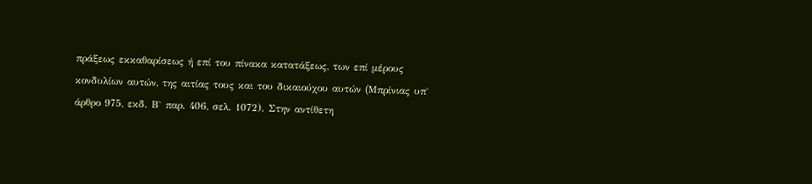πράξεως εκκαθαρίσεως ή επί του πίνακα κατατάξεως, των επί μέρους κονδυλίων αυτών, της αιτίας τους και του δικαιούχου αυτών (Mπρίνιας υπ` άρθρο 975, εκδ. Β` παρ. 406, σελ. 1072). Στην αντίθετη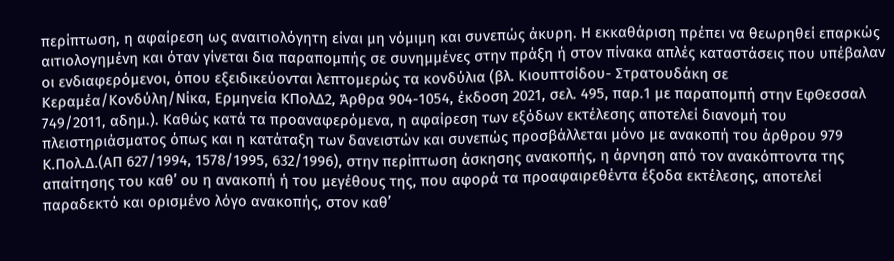περίπτωση, η αφαίρεση ως αναιτιολόγητη είναι μη νόμιμη και συνεπώς άκυρη. Η εκκαθάριση πρέπει να θεωρηθεί επαρκώς αιτιολογημένη και όταν γίνεται δια παραπομπής σε συνημμένες στην πράξη ή στον πίνακα απλές καταστάσεις που υπέβαλαν οι ενδιαφερόμενοι, όπου εξειδικεύονται λεπτομερώς τα κονδύλια (βλ. Κιουπτσίδου- Στρατουδάκη σε Κεραμέα/Κονδύλη/Νίκα, Ερμηνεία ΚΠολΔ2, Άρθρα 904-1054, έκδοση 2021, σελ. 495, παρ.1 με παραπομπή στην ΕφΘεσσαλ 749/2011, αδημ.). Καθώς κατά τα προαναφερόμενα, η αφαίρεση των εξόδων εκτέλεσης αποτελεί διανομή του πλειστηριάσματος όπως και η κατάταξη των δανειστών και συνεπώς προσβάλλεται μόνο με ανακοπή του άρθρου 979 Κ.Πολ.Δ.(ΑΠ 627/1994, 1578/1995, 632/1996), στην περίπτωση άσκησης ανακοπής, η άρνηση από τον ανακόπτοντα της απαίτησης του καθ’ ου η ανακοπή ή του μεγέθους της, που αφορά τα προαφαιρεθέντα έξοδα εκτέλεσης, αποτελεί παραδεκτό και ορισμένο λόγο ανακοπής, στον καθ’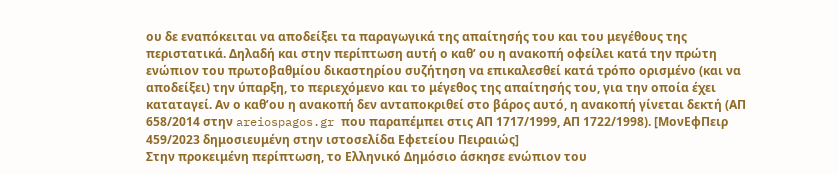ου δε εναπόκειται να αποδείξει τα παραγωγικά της απαίτησής του και του μεγέθους της περιστατικά. Δηλαδή και στην περίπτωση αυτή ο καθ’ ου η ανακοπή οφείλει κατά την πρώτη ενώπιον του πρωτοβαθμίου δικαστηρίου συζήτηση να επικαλεσθεί κατά τρόπο ορισμένο (και να αποδείξει) την ύπαρξη, το περιεχόμενο και το μέγεθος της απαίτησής του, για την οποία έχει καταταγεί. Αν ο καθ’ου η ανακοπή δεν ανταποκριθεί στο βάρος αυτό, η ανακοπή γίνεται δεκτή (ΑΠ 658/2014 στην areiospagos.gr που παραπέμπει στις ΑΠ 1717/1999, ΑΠ 1722/1998). [ΜονΕφΠειρ 459/2023 δημοσιευμένη στην ιστοσελίδα Εφετείου Πειραιώς]
Στην προκειμένη περίπτωση, το Ελληνικό Δημόσιο άσκησε ενώπιον του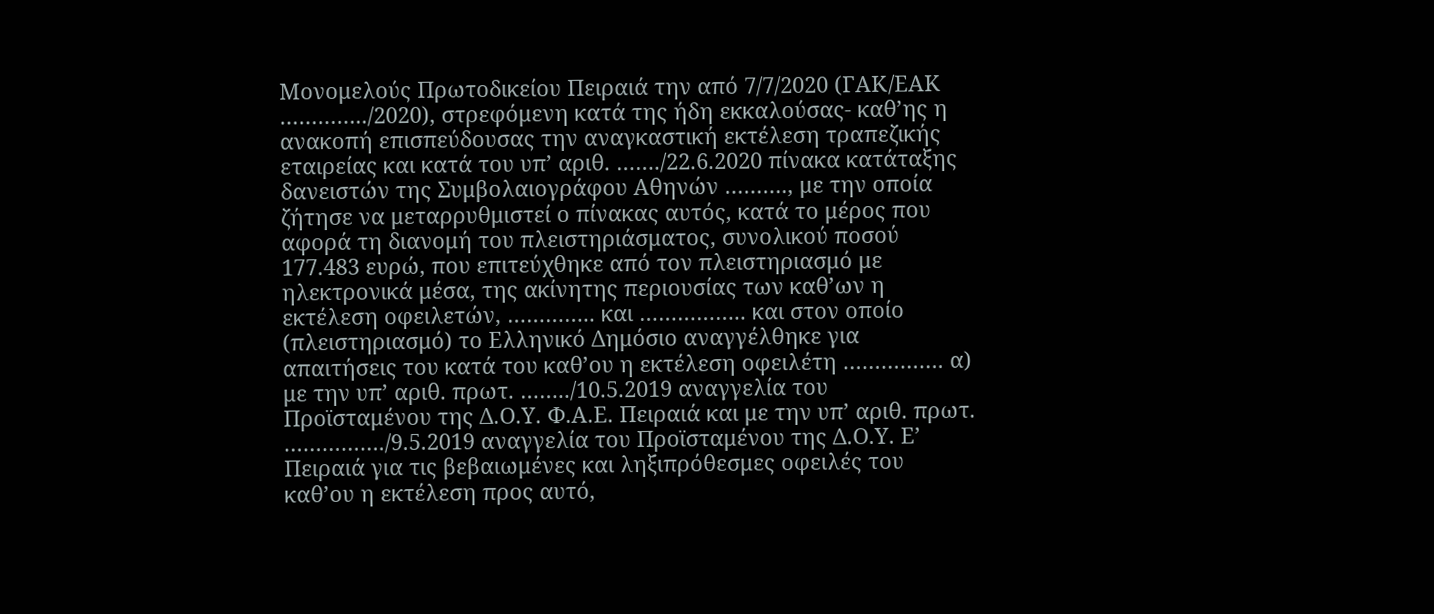Μονομελούς Πρωτοδικείου Πειραιά την από 7/7/2020 (ΓΑΚ/ΕΑΚ …………../2020), στρεφόμενη κατά της ήδη εκκαλούσας- καθ’ης η ανακοπή επισπεύδουσας την αναγκαστική εκτέλεση τραπεζικής εταιρείας και κατά του υπ’ αριθ. ……./22.6.2020 πίνακα κατάταξης δανειστών της Συμβολαιογράφου Αθηνών ………., με την οποία ζήτησε να μεταρρυθμιστεί ο πίνακας αυτός, κατά το μέρος που αφορά τη διανομή του πλειστηριάσματος, συνολικού ποσού 177.483 ευρώ, που επιτεύχθηκε από τον πλειστηριασμό με ηλεκτρονικά μέσα, της ακίνητης περιουσίας των καθ’ων η εκτέλεση οφειλετών, ………….. και …………….. και στον οποίο (πλειστηριασμό) το Ελληνικό Δημόσιο αναγγέλθηκε για απαιτήσεις του κατά του καθ’ου η εκτέλεση οφειλέτη ……………. α) με την υπ’ αριθ. πρωτ. ……../10.5.2019 αναγγελία του Προϊσταμένου της Δ.Ο.Υ. Φ.Α.Ε. Πειραιά και με την υπ’ αριθ. πρωτ. ……………./9.5.2019 αναγγελία του Προϊσταμένου της Δ.Ο.Υ. Ε’ Πειραιά για τις βεβαιωμένες και ληξιπρόθεσμες οφειλές του καθ’ου η εκτέλεση προς αυτό,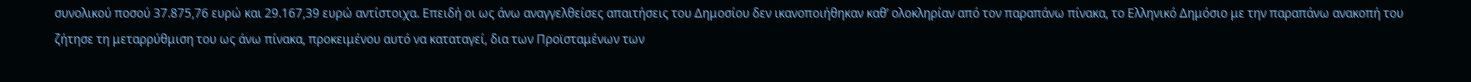συνολικού ποσού 37.875,76 ευρώ και 29.167,39 ευρώ αντίστοιχα. Επειδή οι ως άνω αναγγελθείσες απαιτήσεις του Δημοσίου δεν ικανοποιήθηκαν καθ’ ολοκληρίαν από τον παραπάνω πίνακα, το Ελληνικό Δημόσιο με την παραπάνω ανακοπή του ζήτησε τη μεταρρύθμιση του ως άνω πίνακα, προκειμένου αυτό να καταταγεί, δια των Προϊσταμένων των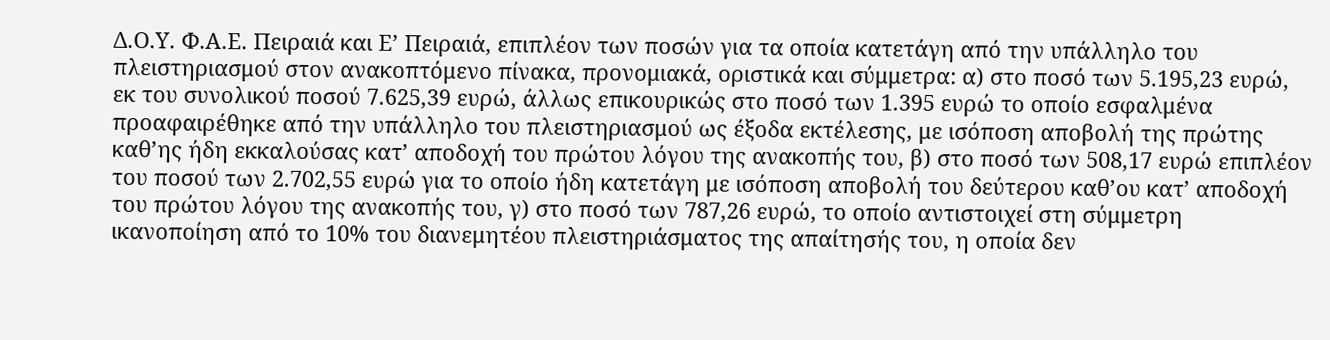Δ.Ο.Υ. Φ.Α.Ε. Πειραιά και Ε’ Πειραιά, επιπλέον των ποσών για τα οποία κατετάγη από την υπάλληλο του πλειστηριασμού στον ανακοπτόμενο πίνακα, προνομιακά, οριστικά και σύμμετρα: α) στο ποσό των 5.195,23 ευρώ, εκ του συνολικού ποσού 7.625,39 ευρώ, άλλως επικουρικώς στο ποσό των 1.395 ευρώ το οποίο εσφαλμένα προαφαιρέθηκε από την υπάλληλο του πλειστηριασμού ως έξοδα εκτέλεσης, με ισόποση αποβολή της πρώτης καθ’ης ήδη εκκαλούσας κατ’ αποδοχή του πρώτου λόγου της ανακοπής του, β) στο ποσό των 508,17 ευρώ επιπλέον του ποσού των 2.702,55 ευρώ για το οποίο ήδη κατετάγη με ισόποση αποβολή του δεύτερου καθ’ου κατ’ αποδοχή του πρώτου λόγου της ανακοπής του, γ) στο ποσό των 787,26 ευρώ, το οποίο αντιστοιχεί στη σύμμετρη ικανοποίηση από το 10% του διανεμητέου πλειστηριάσματος της απαίτησής του, η οποία δεν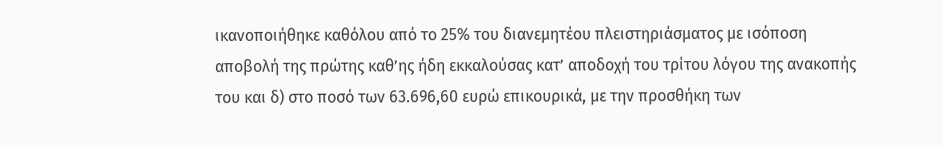ικανοποιήθηκε καθόλου από το 25% του διανεμητέου πλειστηριάσματος με ισόποση αποβολή της πρώτης καθ’ης ήδη εκκαλούσας κατ’ αποδοχή του τρίτου λόγου της ανακοπής του και δ) στο ποσό των 63.696,60 ευρώ επικουρικά, με την προσθήκη των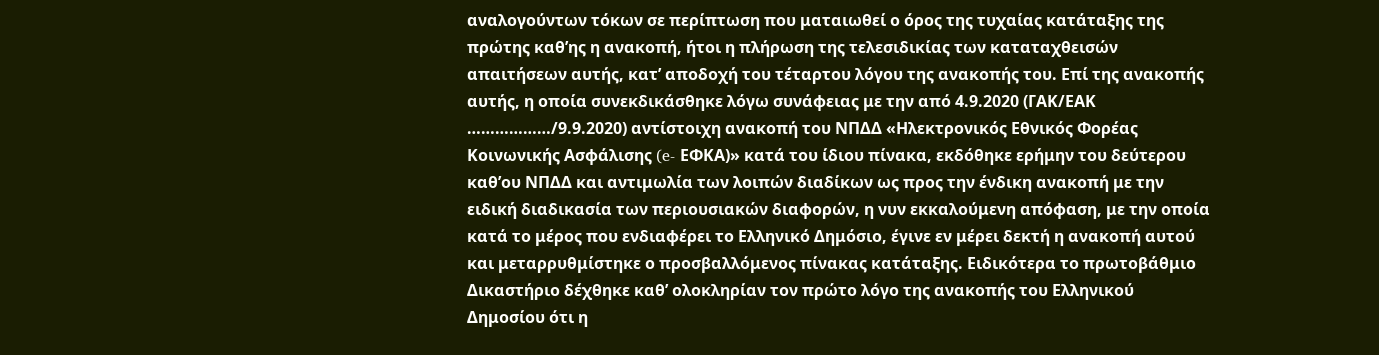αναλογούντων τόκων σε περίπτωση που ματαιωθεί ο όρος της τυχαίας κατάταξης της πρώτης καθ’ης η ανακοπή, ήτοι η πλήρωση της τελεσιδικίας των καταταχθεισών απαιτήσεων αυτής, κατ’ αποδοχή του τέταρτου λόγου της ανακοπής του. Επί της ανακοπής αυτής, η οποία συνεκδικάσθηκε λόγω συνάφειας με την από 4.9.2020 (ΓΑΚ/ΕΑΚ ………………/9.9.2020) αντίστοιχη ανακοπή του ΝΠΔΔ «Ηλεκτρονικός Εθνικός Φορέας Κοινωνικής Ασφάλισης (e- ΕΦΚΑ)» κατά του ίδιου πίνακα, εκδόθηκε ερήμην του δεύτερου καθ’ου ΝΠΔΔ και αντιμωλία των λοιπών διαδίκων ως προς την ένδικη ανακοπή με την ειδική διαδικασία των περιουσιακών διαφορών, η νυν εκκαλούμενη απόφαση, με την οποία κατά το μέρος που ενδιαφέρει το Ελληνικό Δημόσιο, έγινε εν μέρει δεκτή η ανακοπή αυτού και μεταρρυθμίστηκε ο προσβαλλόμενος πίνακας κατάταξης. Ειδικότερα το πρωτοβάθμιο Δικαστήριο δέχθηκε καθ’ ολοκληρίαν τον πρώτο λόγο της ανακοπής του Ελληνικού Δημοσίου ότι η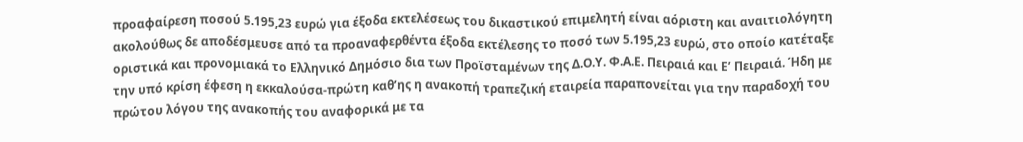προαφαίρεση ποσού 5.195,23 ευρώ για έξοδα εκτελέσεως του δικαστικού επιμελητή είναι αόριστη και αναιτιολόγητη ακολούθως δε αποδέσμευσε από τα προαναφερθέντα έξοδα εκτέλεσης το ποσό των 5.195,23 ευρώ, στο οποίο κατέταξε οριστικά και προνομιακά το Ελληνικό Δημόσιο δια των Προϊσταμένων της Δ.Ο.Υ. Φ.Α.Ε. Πειραιά και Ε’ Πειραιά. Ήδη με την υπό κρίση έφεση η εκκαλούσα-πρώτη καθ’ης η ανακοπή τραπεζική εταιρεία παραπονείται για την παραδοχή του πρώτου λόγου της ανακοπής του αναφορικά με τα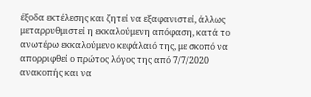έξοδα εκτέλεσης και ζητεί να εξαφανιστεί, άλλως μεταρρυθμιστεί η εκκαλούμενη απόφαση, κατά το ανωτέρω εκκαλούμενο κεφάλαιό της, με σκοπό να απορριφθεί ο πρώτος λόγος της από 7/7/2020 ανακοπής και να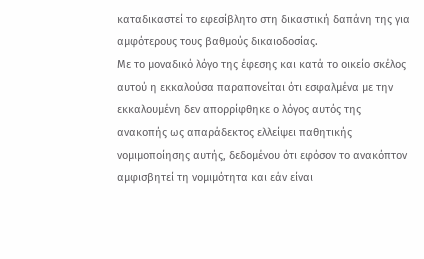καταδικαστεί το εφεσίβλητο στη δικαστική δαπάνη της για αμφότερους τους βαθμούς δικαιοδοσίας.
Με το μοναδικό λόγο της έφεσης και κατά το οικείο σκέλος αυτού η εκκαλούσα παραπονείται ότι εσφαλμένα με την εκκαλουμένη δεν απορρίφθηκε ο λόγος αυτός της ανακοπής ως απαράδεκτος ελλείψει παθητικής νομιμοποίησης αυτής, δεδομένου ότι εφόσον το ανακόπτον αμφισβητεί τη νομιμότητα και εάν είναι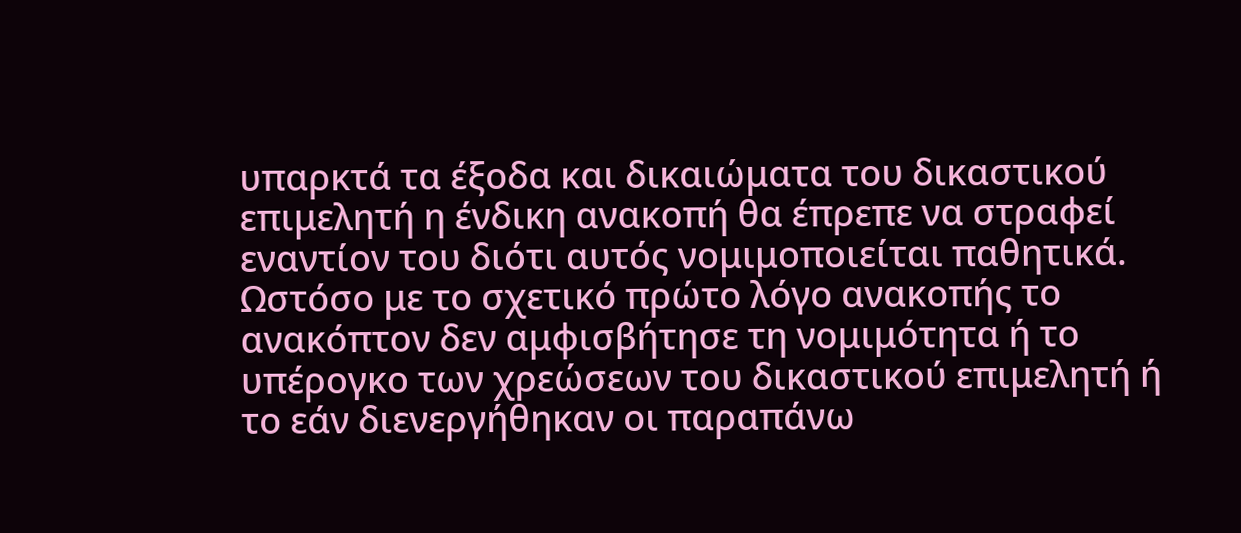υπαρκτά τα έξοδα και δικαιώματα του δικαστικού επιμελητή η ένδικη ανακοπή θα έπρεπε να στραφεί εναντίον του διότι αυτός νομιμοποιείται παθητικά. Ωστόσο με το σχετικό πρώτο λόγο ανακοπής το ανακόπτον δεν αμφισβήτησε τη νομιμότητα ή το υπέρογκο των χρεώσεων του δικαστικού επιμελητή ή το εάν διενεργήθηκαν οι παραπάνω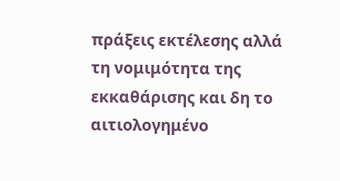πράξεις εκτέλεσης αλλά τη νομιμότητα της εκκαθάρισης και δη το αιτιολογημένο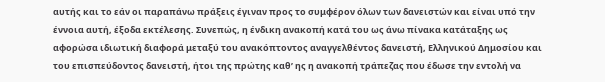αυτής και το εάν οι παραπάνω πράξεις έγιναν προς το συμφέρον όλων των δανειστών και είναι υπό την έννοια αυτή, έξοδα εκτέλεσης. Συνεπώς, η ένδικη ανακοπή κατά του ως άνω πίνακα κατάταξης ως αφορώσα ιδιωτική διαφορά μεταξύ του ανακόπτοντος αναγγελθέντος δανειστή, Ελληνικού Δημοσίου και του επισπεύδοντος δανειστή, ήτοι της πρώτης καθ’ ης η ανακοπή τράπεζας που έδωσε την εντολή να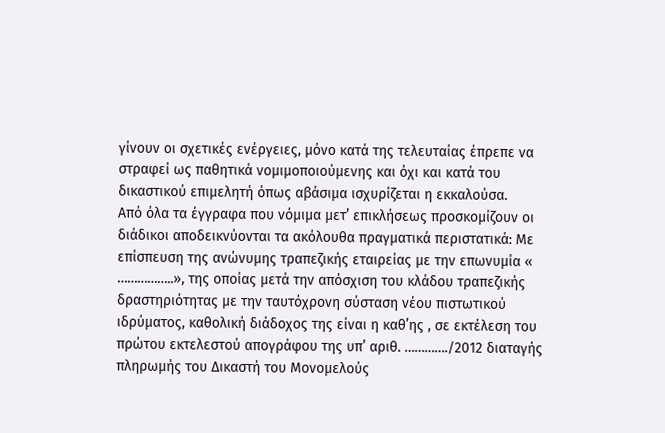γίνουν οι σχετικές ενέργειες, μόνο κατά της τελευταίας έπρεπε να στραφεί ως παθητικά νομιμοποιούμενης και όχι και κατά του δικαστικού επιμελητή όπως αβάσιμα ισχυρίζεται η εκκαλούσα.
Από όλα τα έγγραφα που νόμιμα μετ’ επικλήσεως προσκομίζουν οι διάδικοι αποδεικνύονται τα ακόλουθα πραγματικά περιστατικά: Με επίσπευση της ανώνυμης τραπεζικής εταιρείας με την επωνυμία « ……………..», της οποίας μετά την απόσχιση του κλάδου τραπεζικής δραστηριότητας με την ταυτόχρονη σύσταση νέου πιστωτικού ιδρύματος, καθολική διάδοχος της είναι η καθ’ης , σε εκτέλεση του πρώτου εκτελεστού απογράφου της υπ’ αριθ. …………./2012 διαταγής πληρωμής του Δικαστή του Μονομελούς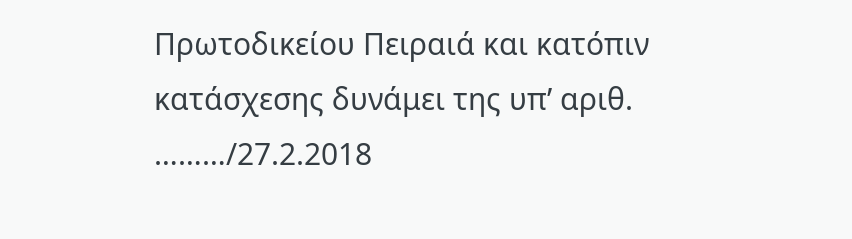Πρωτοδικείου Πειραιά και κατόπιν κατάσχεσης δυνάμει της υπ’ αριθ. ………/27.2.2018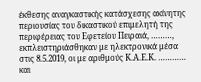έκθεσης αναγκαστικής κατάσχεσης ακίνητης περιουσίας του δικαστικού επιμελητή της περιφέρειας του Εφετείου Πειραιά, ………, εκπλειστηριάσθηκαν με ηλεκτρονικά μέσα στις 8.5.2019, οι με αριθμούς Κ.Α.Ε.Κ. ………… και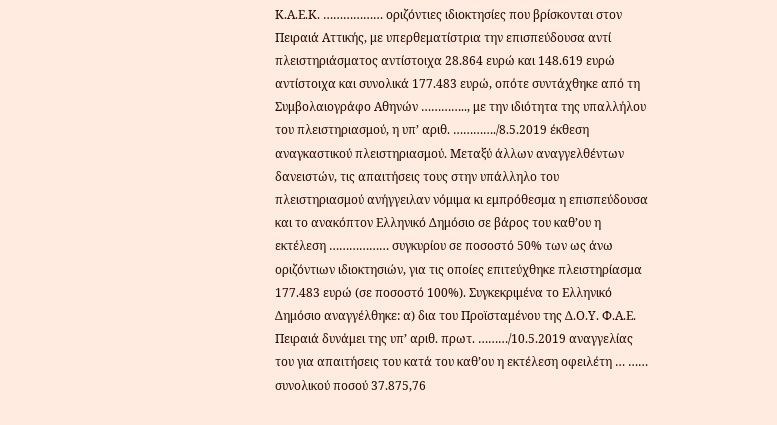Κ.Α.Ε.Κ. ……………… οριζόντιες ιδιοκτησίες που βρίσκονται στον Πειραιά Αττικής, με υπερθεματίστρια την επισπεύδουσα αντί πλειστηριάσματος αντίστοιχα 28.864 ευρώ και 148.619 ευρώ αντίστοιχα και συνολικά 177.483 ευρώ, οπότε συντάχθηκε από τη Συμβολαιογράφο Αθηνών ………….., με την ιδιότητα της υπαλλήλου του πλειστηριασμού, η υπ’ αριθ. …………./8.5.2019 έκθεση αναγκαστικού πλειστηριασμού. Μεταξύ άλλων αναγγελθέντων δανειστών, τις απαιτήσεις τους στην υπάλληλο του πλειστηριασμού ανήγγειλαν νόμιμα κι εμπρόθεσμα η επισπεύδουσα και το ανακόπτον Ελληνικό Δημόσιο σε βάρος του καθ’ου η εκτέλεση ……………… συγκυρίου σε ποσοστό 50% των ως άνω οριζόντιων ιδιοκτησιών, για τις οποίες επιτεύχθηκε πλειστηρίασμα 177.483 ευρώ (σε ποσοστό 100%). Συγκεκριμένα το Ελληνικό Δημόσιο αναγγέλθηκε: α) δια του Προϊσταμένου της Δ.Ο.Υ. Φ.Α.Ε. Πειραιά δυνάμει της υπ’ αριθ. πρωτ. ………/10.5.2019 αναγγελίας του για απαιτήσεις του κατά του καθ’ου η εκτέλεση οφειλέτη … …… συνολικού ποσού 37.875,76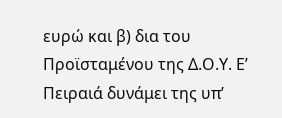ευρώ και β) δια του Προϊσταμένου της Δ.Ο.Υ. Ε’ Πειραιά δυνάμει της υπ’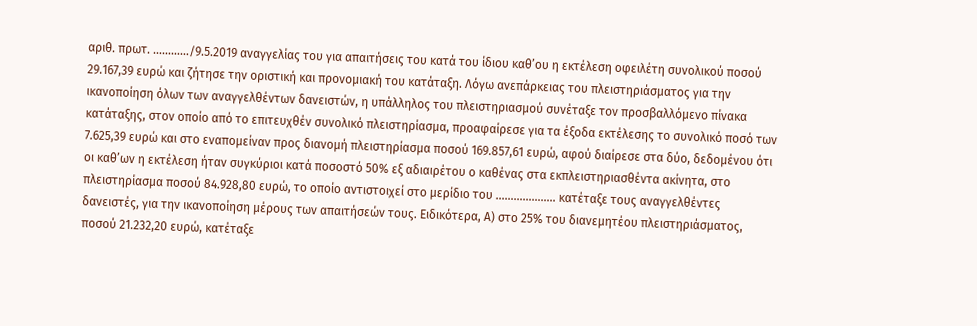αριθ. πρωτ. …………/9.5.2019 αναγγελίας του για απαιτήσεις του κατά του ίδιου καθ’ου η εκτέλεση οφειλέτη συνολικού ποσού 29.167,39 ευρώ και ζήτησε την οριστική και προνομιακή του κατάταξη. Λόγω ανεπάρκειας του πλειστηριάσματος για την ικανοποίηση όλων των αναγγελθέντων δανειστών, η υπάλληλος του πλειστηριασμού συνέταξε τον προσβαλλόμενο πίνακα κατάταξης, στον οποίο από το επιτευχθέν συνολικό πλειστηρίασμα, προαφαίρεσε για τα έξοδα εκτέλεσης το συνολικό ποσό των 7.625,39 ευρώ και στο εναπομείναν προς διανομή πλειστηρίασμα ποσού 169.857,61 ευρώ, αφού διαίρεσε στα δύο, δεδομένου ότι οι καθ’ων η εκτέλεση ήταν συγκύριοι κατά ποσοστό 50% εξ αδιαιρέτου ο καθένας στα εκπλειστηριασθέντα ακίνητα, στο πλειστηρίασμα ποσού 84.928,80 ευρώ, το οποίο αντιστοιχεί στο μερίδιο του ……………….. κατέταξε τους αναγγελθέντες δανειστές, για την ικανοποίηση μέρους των απαιτήσεών τους. Ειδικότερα, Α) στο 25% του διανεμητέου πλειστηριάσματος, ποσού 21.232,20 ευρώ, κατέταξε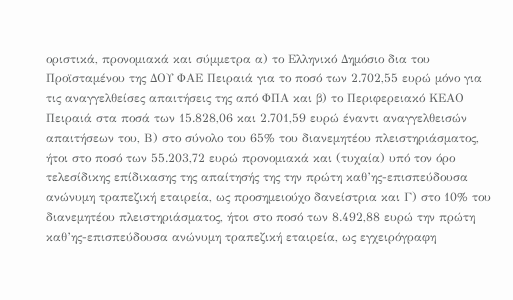οριστικά, προνομιακά και σύμμετρα α) το Ελληνικό Δημόσιο δια του Προϊσταμένου της ΔΟΥ ΦΑΕ Πειραιά για το ποσό των 2.702,55 ευρώ μόνο για τις αναγγελθείσες απαιτήσεις της από ΦΠΑ και β) το Περιφερειακό ΚΕΑΟ Πειραιά στα ποσά των 15.828,06 και 2.701,59 ευρώ έναντι αναγγελθεισών απαιτήσεων του, Β) στο σύνολο του 65% του διανεμητέου πλειστηριάσματος, ήτοι στο ποσό των 55.203,72 ευρώ προνομιακά και (τυχαία) υπό τον όρο τελεσίδικης επίδικασης της απαίτησής της την πρώτη καθ’ης-επισπεύδουσα ανώνυμη τραπεζική εταιρεία, ως προσημειούχο δανείστρια και Γ) στο 10% του διανεμητέου πλειστηριάσματος, ήτοι στο ποσό των 8.492,88 ευρώ την πρώτη καθ’ης-επισπεύδουσα ανώνυμη τραπεζική εταιρεία, ως εγχειρόγραφη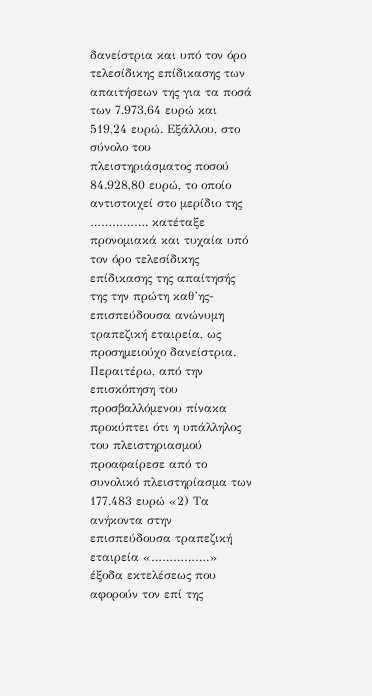δανείστρια και υπό τον όρο τελεσίδικης επίδικασης των απαιτήσεων της για τα ποσά των 7.973,64 ευρώ και 519,24 ευρώ. Εξάλλου, στο σύνολο του πλειστηριάσματος ποσού 84.928,80 ευρώ, το οποίο αντιστοιχεί στο μερίδιο της ……………. κατέταξε προνομιακά και τυχαία υπό τον όρο τελεσίδικης επίδικασης της απαίτησής της την πρώτη καθ’ης-επισπεύδουσα ανώνυμη τραπεζική εταιρεία, ως προσημειούχο δανείστρια. Περαιτέρω, από την επισκόπηση του προσβαλλόμενου πίνακα προκύπτει ότι η υπάλληλος του πλειστηριασμού προαφαίρεσε από το συνολικό πλειστηρίασμα των 177.483 ευρώ «2) Τα ανήκοντα στην επισπεύδουσα τραπεζική εταιρεία «…………….» έξοδα εκτελέσεως που αφορούν τον επί της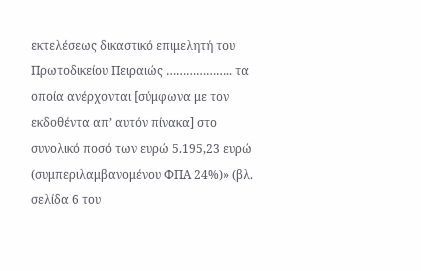εκτελέσεως δικαστικό επιμελητή του Πρωτοδικείου Πειραιώς ……………….. τα οποία ανέρχονται [σύμφωνα με τον εκδοθέντα απ’ αυτόν πίνακα] στο συνολικό ποσό των ευρώ 5.195,23 ευρώ (συμπεριλαμβανομένου ΦΠΑ 24%)» (βλ. σελίδα 6 του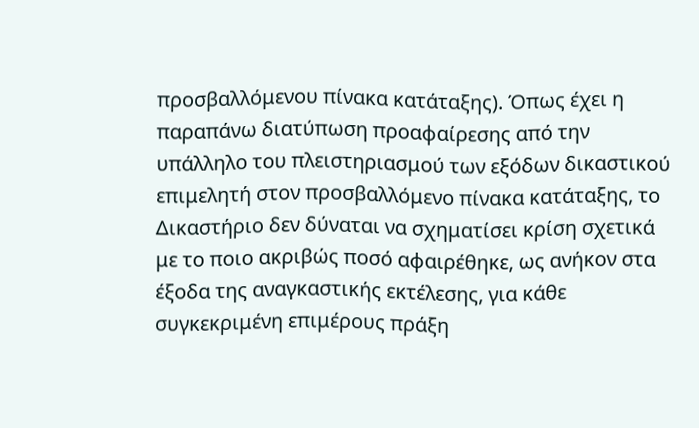προσβαλλόμενου πίνακα κατάταξης). Όπως έχει η παραπάνω διατύπωση προαφαίρεσης από την υπάλληλο του πλειστηριασμού των εξόδων δικαστικού επιμελητή στον προσβαλλόμενο πίνακα κατάταξης, το Δικαστήριο δεν δύναται να σχηματίσει κρίση σχετικά με το ποιο ακριβώς ποσό αφαιρέθηκε, ως ανήκον στα έξοδα της αναγκαστικής εκτέλεσης, για κάθε συγκεκριμένη επιμέρους πράξη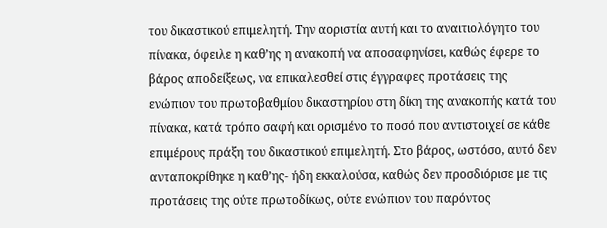του δικαστικού επιμελητή. Την αοριστία αυτή και το αναιτιολόγητο του πίνακα, όφειλε η καθ’ης η ανακοπή να αποσαφηνίσει, καθώς έφερε το βάρος αποδείξεως, να επικαλεσθεί στις έγγραφες προτάσεις της ενώπιον του πρωτοβαθμίου δικαστηρίου στη δίκη της ανακοπής κατά του πίνακα, κατά τρόπο σαφή και ορισμένο το ποσό που αντιστοιχεί σε κάθε επιμέρους πράξη του δικαστικού επιμελητή. Στο βάρος, ωστόσο, αυτό δεν ανταποκρίθηκε η καθ’ης- ήδη εκκαλούσα, καθώς δεν προσδιόρισε με τις προτάσεις της ούτε πρωτοδίκως, ούτε ενώπιον του παρόντος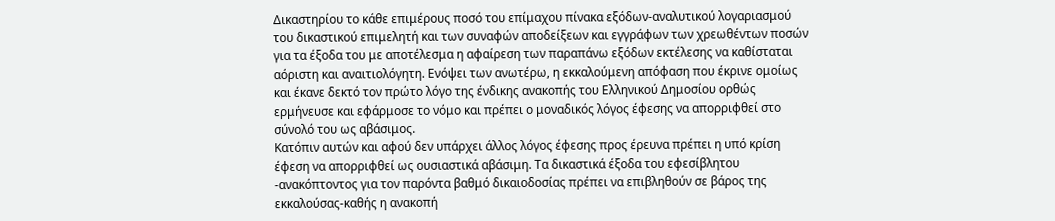Δικαστηρίου το κάθε επιμέρους ποσό του επίμαχου πίνακα εξόδων-αναλυτικού λογαριασμού του δικαστικού επιμελητή και των συναφών αποδείξεων και εγγράφων των χρεωθέντων ποσών για τα έξοδα του με αποτέλεσμα η αφαίρεση των παραπάνω εξόδων εκτέλεσης να καθίσταται αόριστη και αναιτιολόγητη. Ενόψει των ανωτέρω, η εκκαλούμενη απόφαση που έκρινε ομοίως και έκανε δεκτό τον πρώτο λόγο της ένδικης ανακοπής του Ελληνικού Δημοσίου ορθώς ερμήνευσε και εφάρμοσε το νόμο και πρέπει ο μοναδικός λόγος έφεσης να απορριφθεί στο σύνολό του ως αβάσιμος.
Κατόπιν αυτών και αφού δεν υπάρχει άλλος λόγος έφεσης προς έρευνα πρέπει η υπό κρίση έφεση να απορριφθεί ως ουσιαστικά αβάσιμη. Τα δικαστικά έξοδα του εφεσίβλητου -ανακόπτοντος για τον παρόντα βαθμό δικαιοδοσίας πρέπει να επιβληθούν σε βάρος της εκκαλούσας-καθής η ανακοπή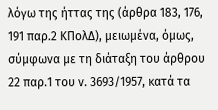λόγω της ήττας της (άρθρα 183, 176, 191 παρ.2 ΚΠολΔ), μειωμένα, όμως, σύμφωνα με τη διάταξη του άρθρου 22 παρ.1 του ν. 3693/1957, κατά τα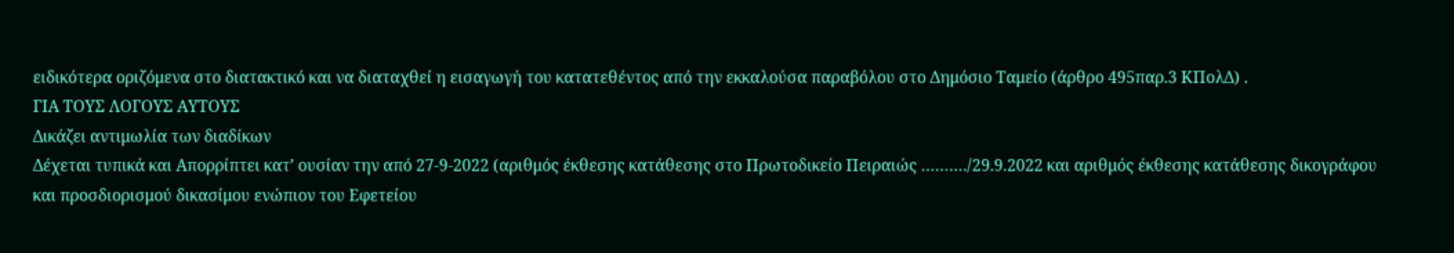ειδικότερα οριζόμενα στο διατακτικό και να διαταχθεί η εισαγωγή του κατατεθέντος από την εκκαλούσα παραβόλου στο Δημόσιο Ταμείο (άρθρο 495παρ.3 ΚΠολΔ) .
ΓΙΑ ΤΟΥΣ ΛΟΓΟΥΣ ΑΥΤΟΥΣ
Δικάζει αντιμωλία των διαδίκων
Δέχεται τυπικά και Απορρίπτει κατ’ ουσίαν την από 27-9-2022 (αριθμός έκθεσης κατάθεσης στο Πρωτοδικείο Πειραιώς ………./29.9.2022 και αριθμός έκθεσης κατάθεσης δικογράφου και προσδιορισμού δικασίμου ενώπιον του Εφετείου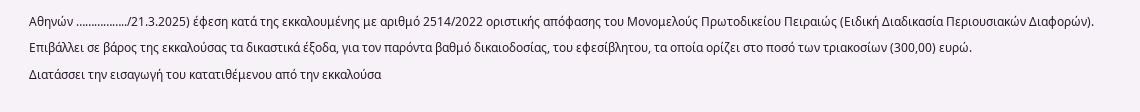Αθηνών ……………../21.3.2025) έφεση κατά της εκκαλουμένης με αριθμό 2514/2022 οριστικής απόφασης του Μονομελούς Πρωτοδικείου Πειραιώς (Ειδική Διαδικασία Περιουσιακών Διαφορών).
Επιβάλλει σε βάρος της εκκαλούσας τα δικαστικά έξοδα, για τον παρόντα βαθμό δικαιοδοσίας, του εφεσίβλητου, τα οποία ορίζει στο ποσό των τριακοσίων (300,00) ευρώ.
Διατάσσει την εισαγωγή του κατατιθέμενου από την εκκαλούσα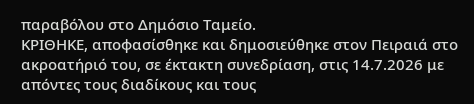παραβόλου στο Δημόσιο Ταμείο.
ΚΡΙΘΗΚΕ, αποφασίσθηκε και δημοσιεύθηκε στον Πειραιά στο ακροατήριό του, σε έκτακτη συνεδρίαση, στις 14.7.2026 με απόντες τους διαδίκους και τους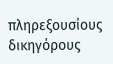πληρεξουσίους δικηγόρους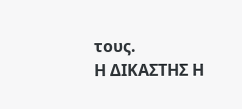τους.
Η ΔΙΚΑΣΤΗΣ Η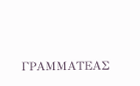ΓΡΑΜΜΑΤΕΑΣ